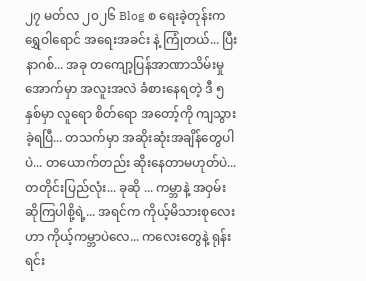၂၇ မတ်လ ၂၀၂၆ Blog စ ရေးခဲ့တုန်းက ရွှေဝါရောင် အရေးအခင်း နဲ့ ကြုံတယ်... ပြီး နာဂစ်... အခု တကျော့ပြန်အာဏာသိမ်းမှုအောက်မှာ အလူးအလဲ ခံစားနေရတဲ့ ဒီ ၅ နှစ်မှာ လူရော စိတ်ရော အတော့်ကို ကျသွားခဲ့ရပြီ... တသက်မှာ အဆိုးဆုံးအချိန်တွေပါပဲ... တယောက်တည်း ဆိုးနေတာမဟုတ်ပဲ...တတိုင်းပြည်လုံး... ခုဆို ... ကမ္ဘာနဲ့ အဝှမ်း ဆိုကြပါစို့ရဲ့... အရင်က ကိုယ့်မိသားစုလေးဟာ ကိုယ့်ကမ္ဘာပဲလေ... ကလေးတွေနဲ့ ရုန်းရင်း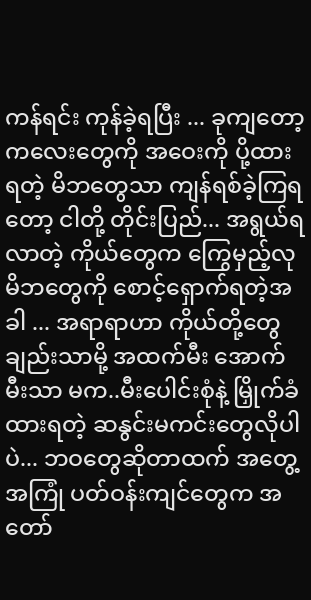ကန်ရင်း ကုန်ခဲ့ရပြီး ... ခုကျတော့ ကလေးတွေကို အဝေးကို ပို့ထားရတဲ့ မိဘတွေသာ ကျန်ရစ်ခဲ့ကြရတော့ ငါတို့ တိုင်းပြည်... အရွယ်ရလာတဲ့ ကိုယ်တွေက ကြွေမှည့်လု မိဘတွေကို စောင့်ရှောက်ရတဲ့အခါ ... အရာရာဟာ ကိုယ်တို့တွေချည်းသာမို့ အထက်မီး အောက်မီးသာ မက..မီးပေါင်းစုံနဲ့ မြှိုက်ခံထားရတဲ့ ဆနွင်းမကင်းတွေလိုပါပဲ... ဘဝတွေဆိုတာထက် အတွေ့အကြုံ ပတ်ဝန်းကျင်တွေက အတော်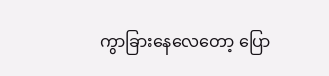ကွာခြားနေလေတော့ ပြော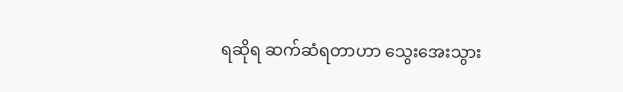ရဆိုရ ဆက်ဆံရတာဟာ သွေးအေးသွား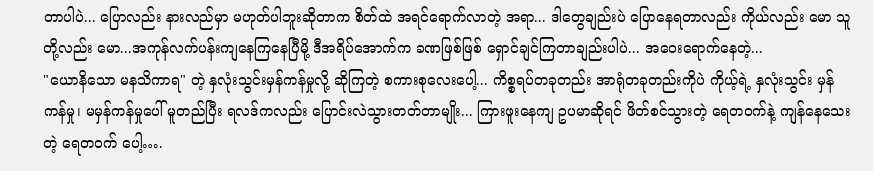တာပါပဲ... ပြောလည်း နားလည်မှာ မဟုတ်ပါဘူးဆိုတာက စိတ်ထဲ အရင်ရောက်လာတဲ့ အရာ... ဒါတွေချည်းပဲ ပြောနေရတာလည်း ကိုယ်လည်း မော သူတို့လည်း မော...အကုန်လက်ပန်းကျနေကြနေပြီမို့ ဒီအရိပ်အောက်က ခဏဖြစ်ဖြစ် ရှောင်ချင်ကြတာချည်းပါပဲ... အဝေးရောက်နေတဲ့...
"ယောနိသော မနသိကာရ" တဲ့ နှလုံးသွင်းမှန်ကန်မှုလို့ ဆိုကြတဲ့ စကားစုလေးပေါ့... ကိစ္စရပ်တခုတည်း အာရုံတခုတည်းကိုပဲ ကိုယ့်ရဲ့ နှလုံးသွင်း မှန်ကန်မှု၊ မမှန်ကန်မှုပေါ် မူတည်ပြီး ရလဒ်ကလည်း ပြောင်းလဲသွားတတ်တာမျိုး... ကြားဖူးနေကျ ဥပမာဆိုရင် ဖိတ်စင်သွားတဲ့ ရေတဝက်နဲ့ ကျန်နေသေးတဲ့ ရေတဝက် ပေါ့….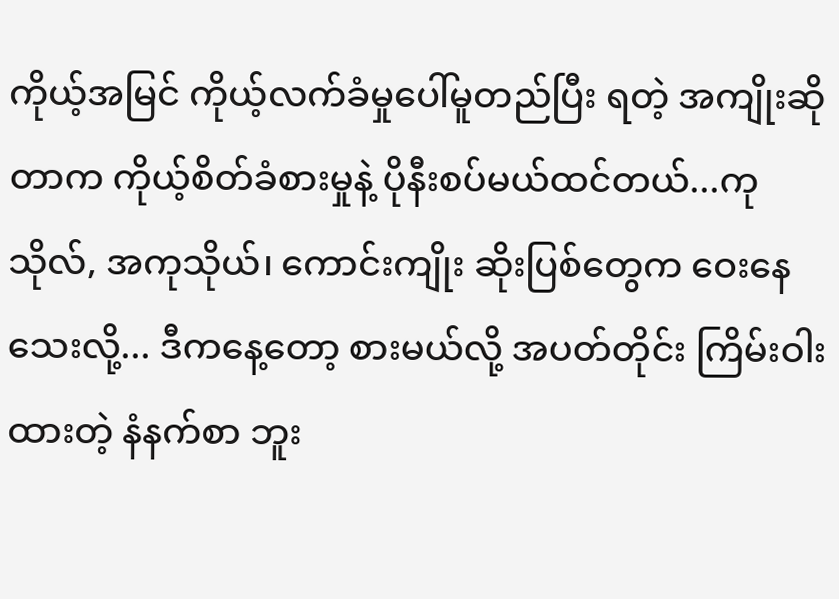ကိုယ့်အမြင် ကိုယ့်လက်ခံမှုပေါ်မူတည်ပြီး ရတဲ့ အကျိုးဆိုတာက ကိုယ့်စိတ်ခံစားမှုနဲ့ ပိုနီးစပ်မယ်ထင်တယ်...ကုသိုလ်, အကုသိုယ်၊ ကောင်းကျိုး ဆိုးပြစ်တွေက ဝေးနေသေးလို့... ဒီကနေ့တော့ စားမယ်လို့ အပတ်တိုင်း ကြိမ်းဝါးထားတဲ့ နံနက်စာ ဘူး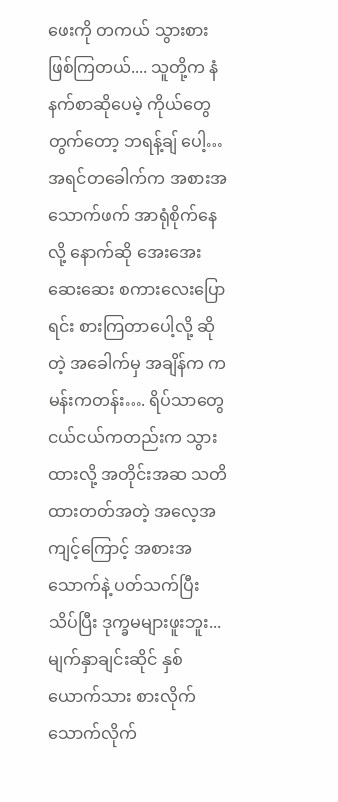ဖေးကို တကယ် သွားစားဖြစ်ကြတယ်.... သူတို့က နံနက်စာဆိုပေမဲ့ ကိုယ်တွေတွက်တော့ ဘရန့်ချ် ပေါ့…အရင်တခေါက်က အစားအသောက်ဖက် အာရုံစိုက်နေလို့ နောက်ဆို အေးအေးဆေးဆေး စကားလေးပြောရင်း စားကြတာပေါ့လို့ ဆိုတဲ့ အခေါက်မှ အချိန်က ကမန်းကတန်း…. ရိပ်သာတွေ ငယ်ငယ်ကတည်းက သွားထားလို့ အတိုင်းအဆ သတိထားတတ်အတဲ့ အလေ့အကျင့်ကြောင့် အစားအသောက်နဲ့ ပတ်သက်ပြီး သိပ်ပြီး ဒုက္ခမများဖူးဘူး... မျက်နှာချင်းဆိုင် နှစ်ယောက်သား စားလိုက် သောက်လိုက်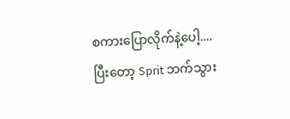စကားပြောလိုက်နဲ့ပေါ့.... ပြီးတော့ Sprit ဘက်သွား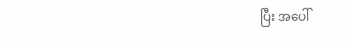ပြီး အပေါ်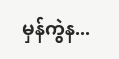မှန်ကွဲန...